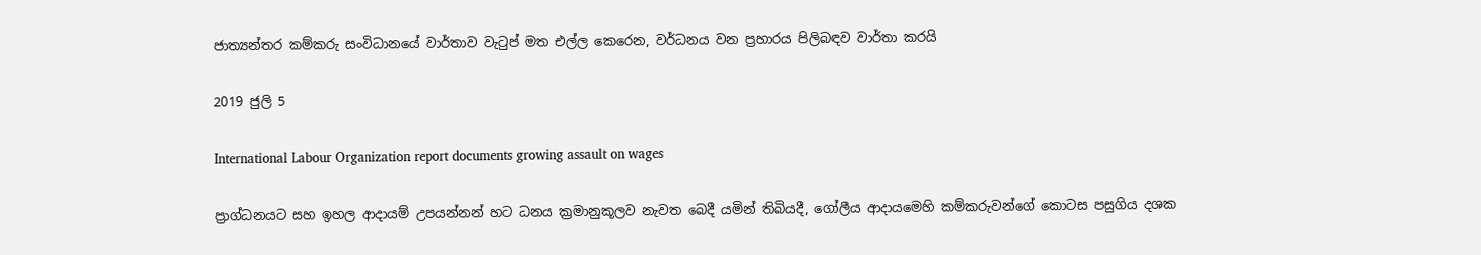ජාත්‍යන්තර කම්කරු සංවිධානයේ වාර්තාව වැටුප් මත එල්ල කෙරෙන, වර්ධනය වන ප්‍රහාරය පිලිබඳව වාර්තා කරයි

2019 ජුලි 5

International Labour Organization report documents growing assault on wages

ප්‍රාග්ධනයට සහ ඉහල ආදායම් උපයන්නන් හට ධනය ක්‍රමානුකූලව නැවත බෙදී යමින් තිබියදී, ගෝලීය ආදායමෙහි කම්කරුවන්ගේ කොටස පසුගිය දශක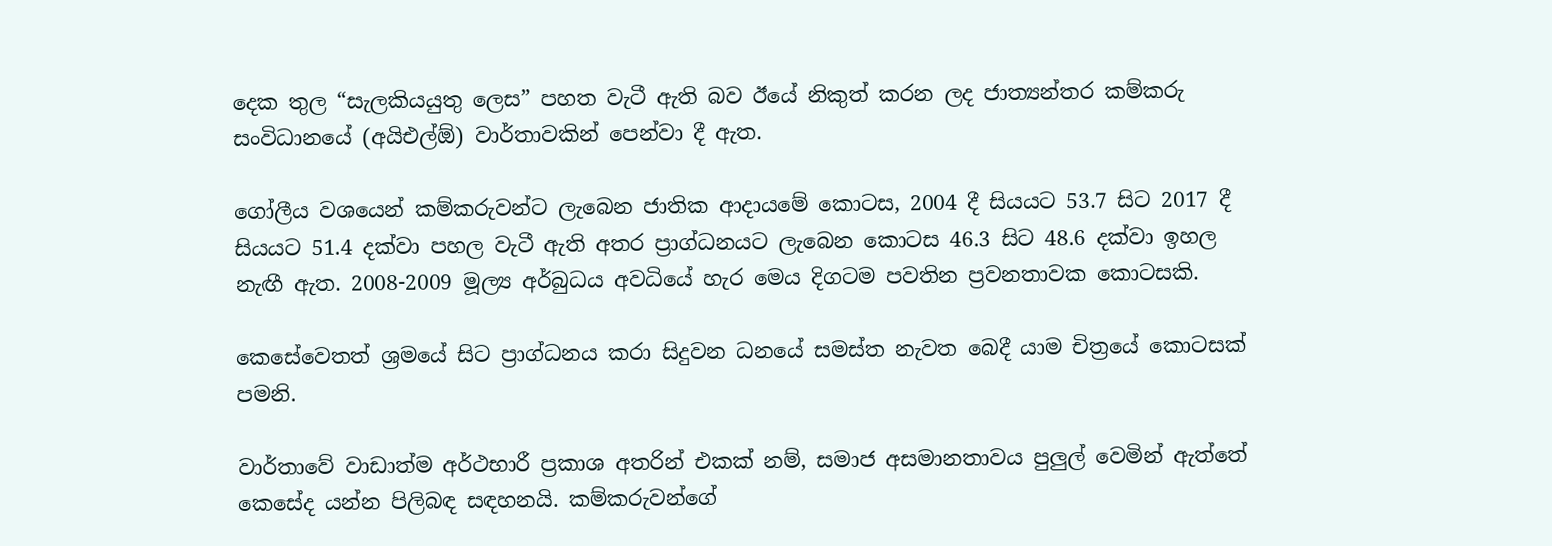දෙක තුල “සැලකියයුතු ලෙස” පහත වැටී ඇති බව ඊයේ නිකුත් කරන ලද ජාත්‍යන්තර කම්කරු සංවිධානයේ (අයිඑල්ඕ) වාර්තාවකින් පෙන්වා දී ඇත.

ගෝලීය වශයෙන් කම්කරුවන්ට ලැබෙන ජාතික ආදායමේ කොටස, 2004 දී සියයට 53.7 සිට 2017 දී සියයට 51.4 දක්වා පහල වැටී ඇති අතර ප්‍රාග්ධනයට ලැබෙන කොටස 46.3 සිට 48.6 දක්වා ඉහල නැඟී ඇත. 2008-2009 මූල්‍ය අර්බුධය අවධියේ හැර මෙය දිගටම පවතින ප්‍රවනතාවක කොටසකි.

කෙසේවෙතත් ශ්‍රමයේ සිට ප්‍රාග්ධනය කරා සිදුවන ධනයේ සමස්ත නැවත බෙදී යාම චිත්‍රයේ කොටසක් පමනි.

වාර්තාවේ වාඩාත්ම අර්ථභාරී ප්‍රකාශ අතරින් එකක් නම්, සමාජ අසමානතාවය පුලුල් වෙමින් ඇත්තේ කෙසේද යන්න පිලිබඳ සඳහනයි. කම්කරුවන්ගේ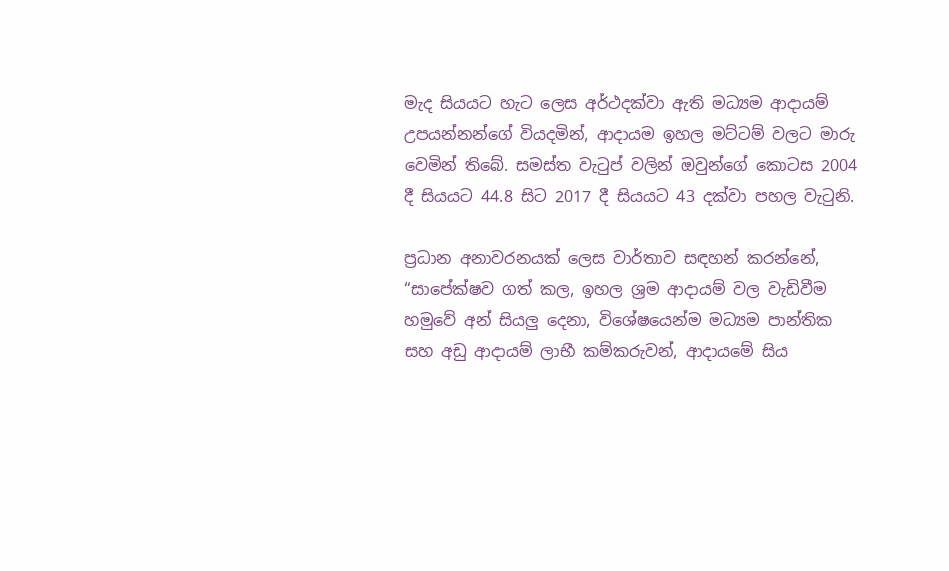මැද සියයට හැට ලෙස අර්ථදක්වා ඇති මධ්‍යම ආදායම් උපයන්නන්ගේ වියදමින්, ආදායම ඉහල මට්ටම් වලට මාරු වෙමින් තිබේ. සමස්ත වැටුප් වලින් ඔවුන්ගේ කොටස 2004 දී සියයට 44.8 සිට 2017 දී සියයට 43 දක්වා පහල වැටුනි.

ප්‍රධාන අනාවරනයක් ලෙස වාර්තාව සඳහන් කරන්නේ, “සාපේක්ෂව ගත් කල, ඉහල ශ්‍රම ආදායම් වල වැඩිවීම හමුවේ අන් සියලු දෙනා, විශේෂයෙන්ම මධ්‍යම පාන්තික සහ අඩු ආදායම් ලාභී කම්කරුවන්, ආදායමේ සිය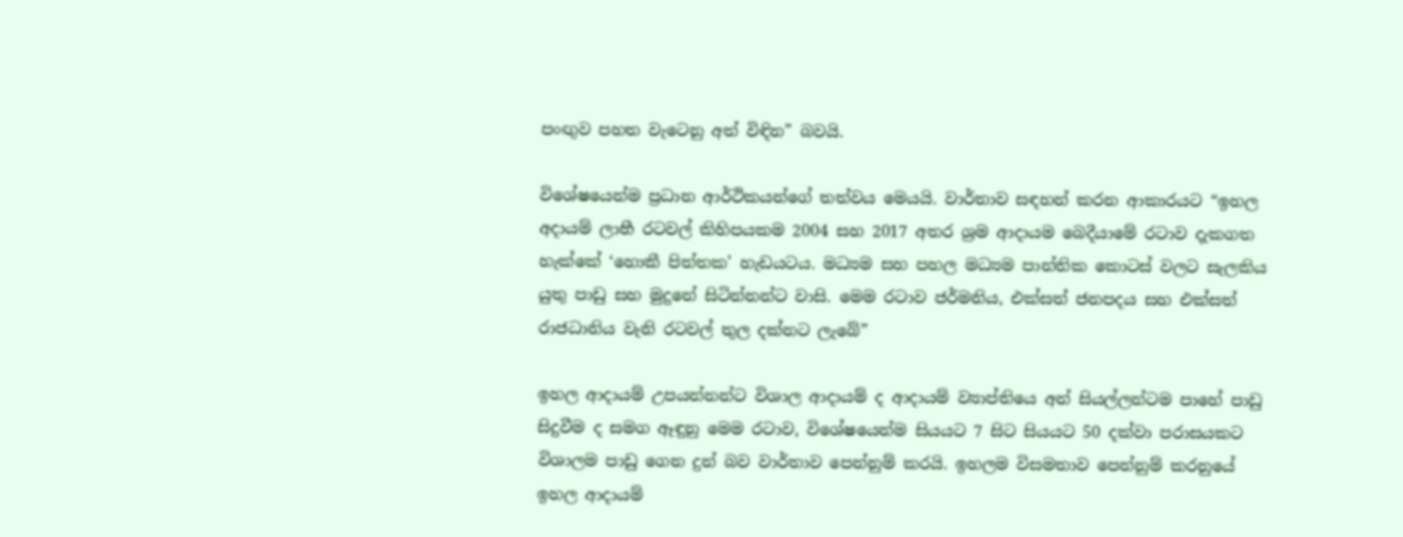පංඟුව පහත වැටෙනු අත් විඳින” බවයි.

විශේෂයෙන්ම ප්‍රධාන ආර්ථිකයන්ගේ තත්වය මෙයයි. වාර්තාව සඳහන් කරන ආකාරයට “ඉහල අදායම් ලාභී රටවල් කිහිපයකම 2004 සහ 2017 අතර ශ්‍රම ආදායම බෙදීයාමේ රටාව දැකගත හැක්කේ ‘හොකී පිත්තක’ හැඩයටය. මධ්‍යම සහ පහල මධ්‍යම පාන්තික කොටස් වලට සැලකිය යුතු පාඩු සහ මුදුනේ සිටින්නන්ට වාසි. මෙම රටාව ජර්මනිය, එක්සත් ජනපදය සහ එක්සත් රාජධානිය වැනි රටවල් තුල දක්නට ලැබේ”

ඉහල ආදායම් උපයන්නන්ට විශාල ආදායම් ද ආදායම් ව්‍යාප්තියෙ අන් සියල්ලන්ටම පාහේ පාඩු සිදුවීම ද සමග ඈඳුනු මෙම රටාව, විශේෂයෙන්ම සියයට 7 සිට සියයට 50 දක්වා පරාසයකට විශාලම පාඩු ගෙන දුන් බව වාර්තාව පෙන්නුම් කරයි. ඉහලම විසමතාව පෙන්නුම් කරනුයේ ඉහල ආදායම්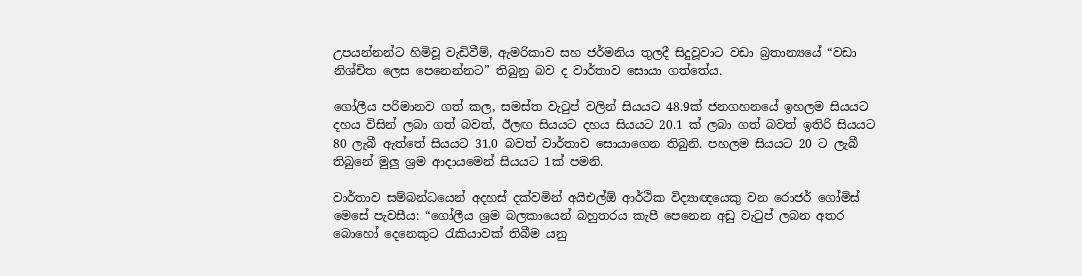උපයන්නන්ට හිමිවූ වැඩිවීම්, ඇමරිකාව සහ ජර්මනිය තුලදී සිදුවූවාට වඩා බ්‍රතාන්‍යයේ “වඩා නිශ්චිත ලෙස පෙනෙන්නට” තිබුනු බව ද වාර්තාව සොයා ගත්තේය.

ගෝලීය පරිමානව ගත් කල, සමස්ත වැටුප් වලින් සියයට 48.9ක් ජනගහනයේ ඉහලම සියයට දහය විසින් ලබා ගත් බවත්, ඊලඟ සියයට දහය සියයට 20.1 ක් ලබා ගත් බවත් ඉතිරි සියයට 80 ලැබී ඇත්තේ සියයට 31.0 බවත් වාර්තාව සොයාගෙන තිබුනි. පහලම සියයට 20 ට ලැබී තිබුනේ මුලු ශ්‍රම ආදායමෙන් සියයට 1ක් පමනි.

වාර්තාව සම්බන්ධයෙන් අදහස් දක්වමින් අයිඑල්ඕ ආර්ථික විද්‍යාඥයෙකු වන රොජර් ගෝමිස් මෙසේ පැවසීය: “ගෝලීය ශ්‍රම බලකායෙන් බහුතරය කැපී පෙනෙන අඩු වැටුප් ලබන අතර බොහෝ දෙනෙකුට රැකියාවක් තිබීම යනු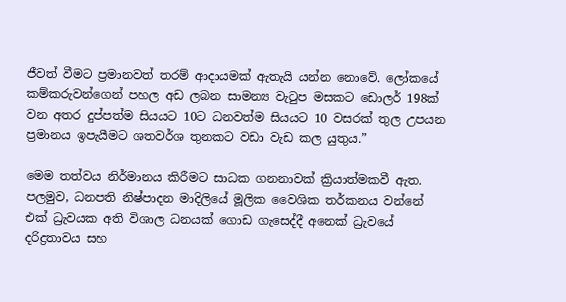ජීවත් වීමට ප්‍රමානවත් තරම් ආදායමක් ඇතැයි යන්න නොවේ. ලෝකයේ කම්කරුවන්ගෙන් පහල අඩ ලබන සාමන්‍ය වැටුප මසකට ඩොලර් 198ක් වන අතර දුප්පත්ම සියයට 10ට ධනවත්ම සියයට 10 වසරක් තුල උපයන ප්‍රමානය ඉපැයීමට ශතවර්ශ තුනකට වඩා වැඩ කල යුතුය.”

මෙම තත්වය නිර්මානය කිරීමට සාධක ගනනාවක් ක්‍රියාත්මකවී ඇත. පලමුව, ධනපති නිෂ්පාදන මාදිලියේ මූලික වෛශික තර්කනය වන්නේ එක් ධ්‍රැවයක අති විශාල ධනයක් ගොඩ ගැසෙද්දී අනෙක් ධ්‍රැවයේ දරිද්‍රතාවය සහ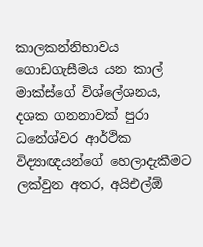කාලකන්නිභාවය ගොඩගැසීමය යන කාල් මාක්ස්ගේ විශ්ලේශනය, දශක ගනනාවක් පුරා ධනේශ්වර ආර්ථික විද්‍යාඥයන්ගේ හෙලාදැකීමට ලක්වුන අතර, අයිඑල්ඕ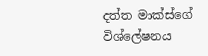දත්ත මාක්ස්ගේ විශ්ලේෂනය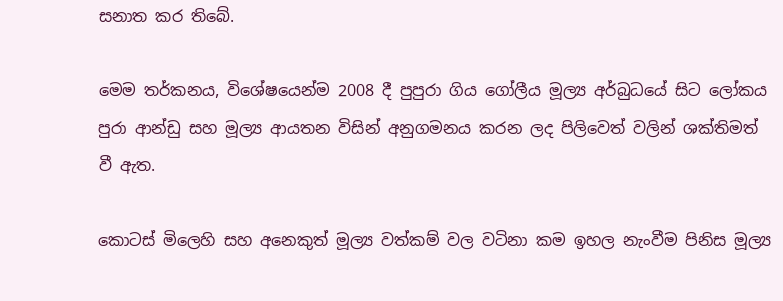සනාත කර තිබේ.

මෙම තර්කනය, විශේෂයෙන්ම 2008 දී පුපුරා ගිය ගෝලීය මූල්‍ය අර්බුධයේ සිට ලෝකය පුරා ආන්ඩු සහ මූල්‍ය ආයතන විසින් අනුගමනය කරන ලද පිලිවෙත් වලින් ශක්තිමත් වී ඇත.

කොටස් මිලෙහි සහ අනෙකුත් මූල්‍ය වත්කම් වල වටිනා කම ඉහල නැංවීම පිනිස මූල්‍ය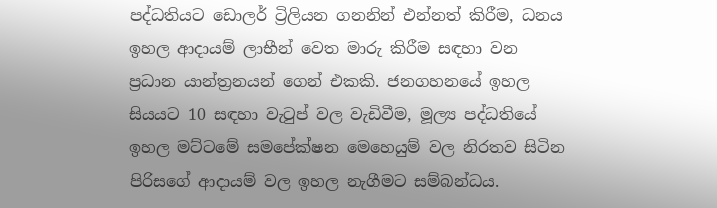පද්ධතියට ඩොලර් ට්‍රිලියන ගනනින් එන්නත් කිරීම, ධනය ඉහල ආදායම් ලාභීන් වෙත මාරු කිරීම සඳහා වන ප්‍රධාන යාන්ත්‍රනයන් ගෙන් එකකි. ජනගහනයේ ඉහල සියයට 10 සඳහා වැටුප් වල වැඩිවීම, මූල්‍ය පද්ධතියේ ඉහල මට්ටමේ සමපේක්ෂන මෙහෙයුම් වල නිරතව සිටින පිරිසගේ ආදායම් වල ඉහල නැගීමට සම්බන්ධය.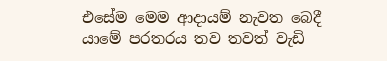එසේම මෙම ආදායම් නැවත බෙදී යාමේ පරතරය තව තවත් වැඩි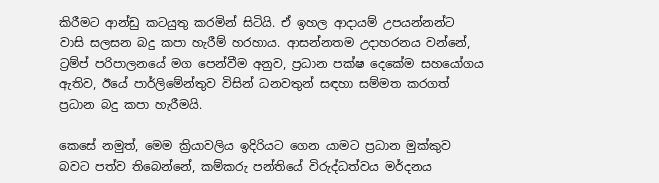කිරීමට ආන්ඩු කටයුතු කරමින් සිටියි. ඒ ඉහල ආදායම් උපයන්නන්ට වාසි සලසන බදු කපා හැරීම් හරහාය. ආසන්නතම උදාහරනය වන්නේ, ට්‍රම්ප් පරිපාලනයේ මග පෙන්වීම අනුව, ප්‍රධාන පක්ෂ දෙකේම සහයෝගය ඇතිව, ඊයේ පාර්ලිමේන්තුව විසින් ධනවතුන් සඳහා සම්මත කරගත් ප්‍රධාන බදු කපා හැරීමයි.

කෙසේ නමුත්, මෙම ක්‍රියාවලිය ඉදිරියට ගෙන යාමට ප්‍රධාන මුක්කුව බවට පත්ව තිබෙන්නේ, කම්කරු පන්තියේ විරුද්ධත්වය මර්දනය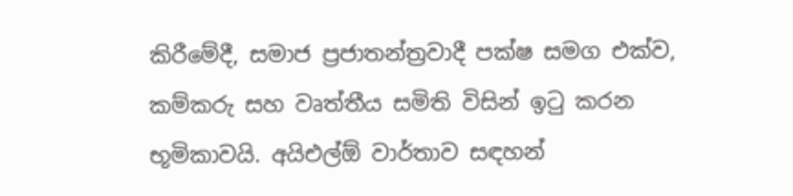කිරීමේදී, සමාජ ප්‍රජාතන්ත්‍රවාදී පක්ෂ සමග එක්ව, කම්කරු සහ වෘත්තීය සමිති විසින් ඉටු කරන භූමිකාවයි. අයිඑල්ඕ වාර්තාව සඳහන්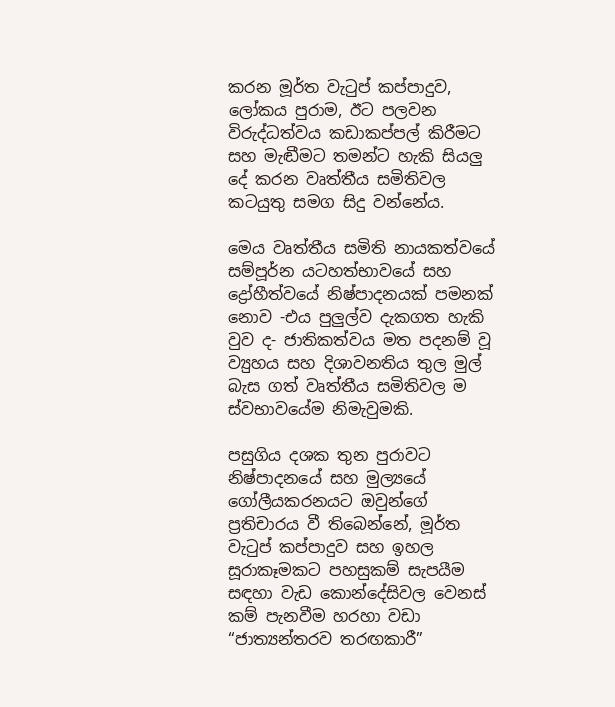කරන මූර්ත වැටුප් කප්පාදුව, ලෝකය පුරාම, ඊට පලවන විරුද්ධත්වය කඩාකප්පල් කිරීමට සහ මැඬීමට තමන්ට හැකි සියලු දේ කරන වෘත්තීය සමිතිවල කටයුතු සමග සිදු වන්නේය.

මෙය වෘත්තීය සමිති නායකත්වයේ සම්පූර්න යටහත්භාවයේ සහ ද්‍රෝහීත්වයේ නිෂ්පාදනයක් පමනක් නොව -එය පුලුල්ව දැකගත හැකි වුව ද- ජාතිකත්වය මත පදනම් වූ ව්‍යුහය සහ දිශාවනතිය තුල මුල් බැස ගත් වෘත්තීය සමිතිවල ම ස්වභාවයේම නිමැවුමකි.

පසුගිය දශක තුන පුරාවට නිෂ්පාදනයේ සහ මුල්‍යයේ ගෝලීයකරනයට ඔවුන්ගේ ප්‍රතිචාරය වී තිබෙන්නේ, මූර්ත වැටුප් කප්පාදුව සහ ඉහල සූරාකෑමකට පහසුකම් සැපයීම සඳහා වැඩ කොන්දේසිවල වෙනස් කම් පැනවීම හරහා වඩා “ජාත්‍යන්තරව තරඟකාරී”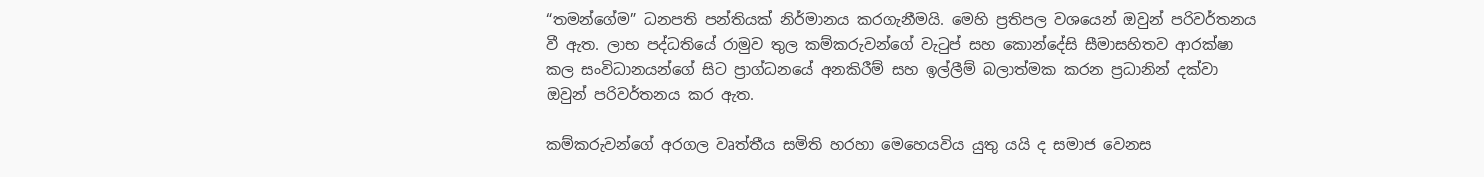“තමන්ගේම” ධනපති පන්තියක් නිර්මානය කරගැනීමයි. මෙහි ප්‍රතිපල වශයෙන් ඔවුන් පරිවර්තනය වී ඇත. ලාභ පද්ධතියේ රාමුව තුල කම්කරුවන්ගේ වැටුප් සහ කොන්දේසි සීමාසහිතව ආරක්ෂා කල සංවිධානයන්ගේ සිට ප්‍රාග්ධනයේ අනකිරීම් සහ ඉල්ලීම් බලාත්මක කරන ප්‍රධානින් දක්වා ඔවුන් පරිවර්තනය කර ඇත.

කම්කරුවන්ගේ අරගල වෘත්තීය සමිති හරහා මෙහෙයවිය යුතු යයි ද සමාජ වෙනස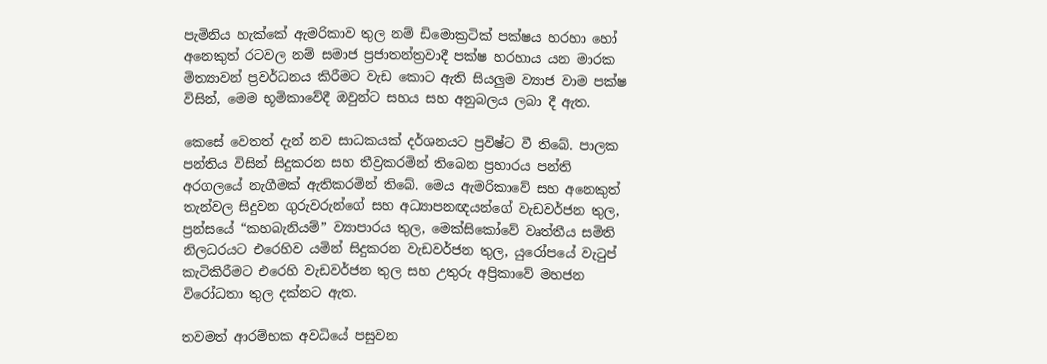පැමිනිය හැක්කේ ඇමරිකාව තුල නම් ඩිමොක්‍රටික් පක්ෂය හරහා හෝ අනෙකුත් රටවල නම් සමාජ ප්‍රජාතන්ත්‍රවාදී පක්ෂ හරහාය යන මාරක මිත්‍යාවන් ප්‍රවර්ධනය කිරීමට වැඩ කොට ඇති සියලුම ව්‍යාජ වාම පක්ෂ විසින්, මෙම භූමිකාවේදී ඔවුන්ට සහය සහ අනුබලය ලබා දී ඇත.

කෙසේ වෙතත් දැන් නව සාධකයක් දර්ශනයට ප්‍රවිෂ්ට වී තිබේ. පාලක පන්තිය විසින් සිදුකරන සහ තීව්‍රකරමින් තිබෙන ප්‍රහාරය පන්ති අරගලයේ නැගීමක් ඇතිකරමින් තිබේ. මෙය ඇමරිකාවේ සහ අනෙකුත් තැන්වල සිදුවන ගුරුවරුන්ගේ සහ අධ්‍යාපනඥයන්ගේ වැඩවර්ජන තුල, ප්‍රන්සයේ “කහබැනියම්” ව්‍යාපාරය තුල, මෙක්සිකෝවේ වෘත්තීය සමිති නිලධරයට එරෙහිව යමින් සිදුකරන වැඩවර්ජන තුල, යුරෝපයේ වැටුප් කැටිකිරීමට එරෙහි වැඩවර්ජන තුල සහ උතුරු අප්‍රිකාවේ මහජන විරෝධතා තුල දක්නට ඇත.

තවමත් ආරම්භක අවධියේ පසුවන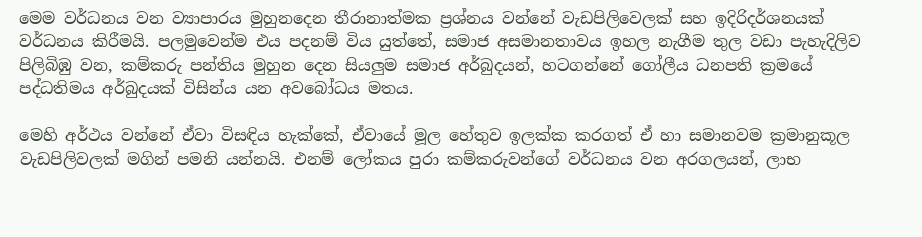මෙම වර්ධනය වන ව්‍යාපාරය මුහුනදෙන තීරානාත්මක ප්‍රශ්නය වන්නේ වැඩපිලිවෙලක් සහ ඉදිරිදර්ශනයක් වර්ධනය කිරීමයි. පලමුවෙන්ම එය පදනම් විය යුත්තේ, සමාජ අසමානතාවය ඉහල නැගීම තුල වඩා පැහැදිලිව පිලිබිඹු වන, කම්කරු පන්තිය මුහුන දෙන සියලුම සමාජ අර්බුදයන්, හටගන්නේ ගෝලීය ධනපති ක්‍රමයේ පද්ධතිමය අර්බුදයක් විසින්ය යන අවබෝධය මතය.

මෙහි අර්ථය වන්නේ ඒවා විසඳිය හැක්කේ, ඒවායේ මූල හේතුව ඉලක්ක කරගත් ඒ හා සමානවම ක්‍රමානුකූල වැඩපිලිවලක් මගින් පමනි යන්නයි. එනම් ලෝකය පුරා කම්කරුවන්ගේ වර්ධනය වන අරගලයන්, ලාභ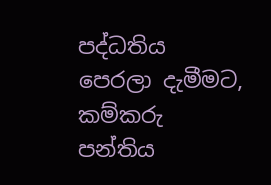පද්ධතිය පෙරලා දැමීමට, කම්කරු පන්තිය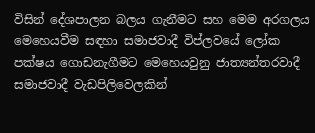විසින් දේශපාලන බලය ගැනීමට සහ මෙම අරගලය මෙහෙයවීම සඳහා සමාජවාදී විප්ලවයේ ලෝක පක්ෂය ගොඩනැගීමට මෙහෙයවුනු ජාත්‍යන්තරවාදී සමාජවාදී වැඩපිලිවෙලකින්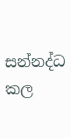සන්නද්ධ කල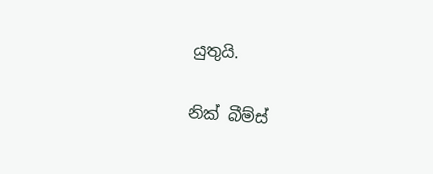යුතුයි.

නික් බීම්ස්